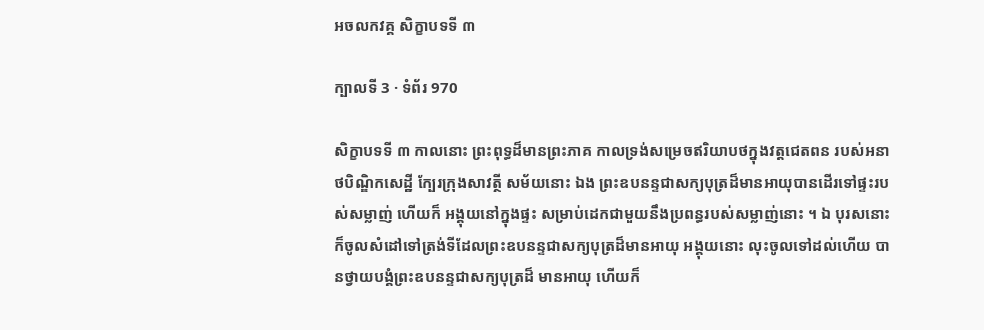អចលកវគ្គ សិក្ខាបទទី ៣

ក្បាលទី 3 · ទំព័រ 970

សិក្ខាបទទី ៣ កាលនោះ ព្រះពុទ្ធដ៏មានព្រះភាគ កាលទ្រង់សម្រេចឥរិយាបថក្នុងវត្តជេតពន របស់អនាថបិណ្ឌិកសេដ្ឋី ក្បែរក្រុងសាវត្ថី សម័យនោះ ឯង ព្រះឧបនន្ទជាសក្យបុត្រដ៏មានអាយុបានដើរទៅផ្ទះរបស់សម្លាញ់ ហើយក៏ អង្គុយនៅក្នុងផ្ទះ សម្រាប់ដេកជាមួយនឹងប្រពន្ធរបស់សម្លាញ់នោះ ។ ឯ បុរសនោះ ក៏ចូលសំដៅទៅត្រង់ទីដែលព្រះឧបនន្ទជាសក្យបុត្រដ៏មានអាយុ អង្គុយនោះ លុះចូលទៅដល់ហើយ បានថ្វាយបង្គំព្រះឧបនន្ទជាសក្យបុត្រដ៏ មានអាយុ ហើយក៏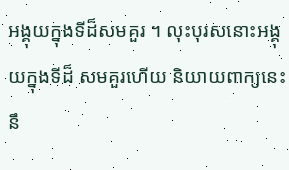អង្គុយក្នុងទីដ៏សមគួរ ។ លុះបុរសនោះអង្គុយក្នុងទីដ៏ សមគួរហើយ និយាយពាក្យនេះនឹ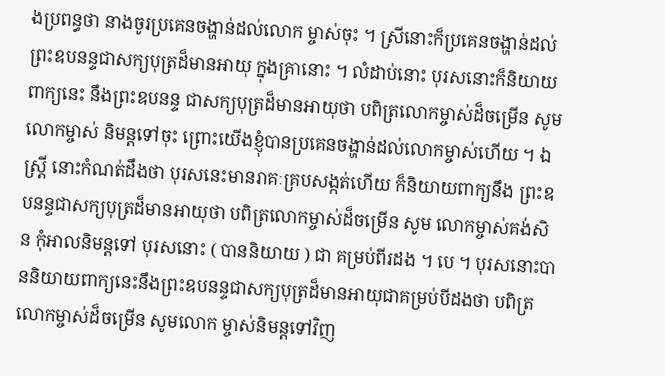ងប្រពន្ធថា នាងចូរប្រគេនចង្ហាន់ដល់លោក ម្ចាស់ចុះ ។ ស្រីនោះក៏ប្រគេនចង្ហាន់ដល់ព្រះឧបនន្ទជាសក្យបុត្រដ៏មានអាយុ ក្នុងគ្រានោះ ។ លំដាប់នោះ បុរសនោះក៏និយាយពាក្យនេះ នឹងព្រះឧបនន្ទ ជាសក្យបុត្រដ៏មានអាយុថា បពិត្រលោកម្ចាស់ដ៏ចម្រើន សូមលោកម្ចាស់ និមន្តទៅចុះ ព្រោះយើងខ្ញុំបានប្រគេនចង្ហាន់ដល់លោកម្ចាស់ហើយ ។ ឯស្ត្រី នោះកំណត់ដឹងថា បុរសនេះមានរាគៈគ្របសង្កត់ហើយ ក៏និយាយពាក្យនឹង ព្រះឧបនន្ទជាសក្យបុត្រដ៏មានអាយុថា បពិត្រលោកម្ចាស់ដ៏ចម្រើន សូម លោកម្ចាស់គង់សិន កុំអាលនិមន្តទៅ បុរសនោះ ( បាននិយាយ ) ជា គម្រប់ពីរដង ។ បេ ។ បុរសនោះបាននិយាយពាក្យនេះនឹងព្រះឧបនន្ទជាសក្យបុត្រដ៏មានអាយុជាគម្រប់បីដងថា បពិត្រលោកម្ចាស់ដ៏ចម្រើន សូមលោក ម្ចាស់និមន្តទៅវិញ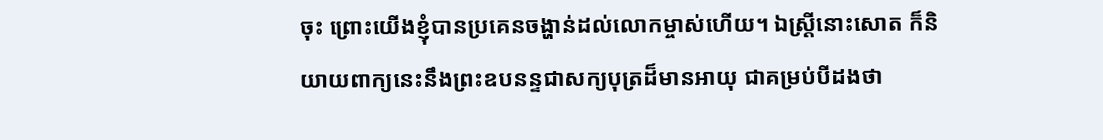ចុះ ព្រោះយើងខ្ញុំបានប្រគេនចង្ហាន់ដល់លោកម្ចាស់ហើយ។ ឯស្ត្រីនោះសោត ក៏និយាយពាក្យនេះនឹងព្រះឧបនន្ទជាសក្យបុត្រដ៏មានអាយុ ជាគម្រប់បីដងថា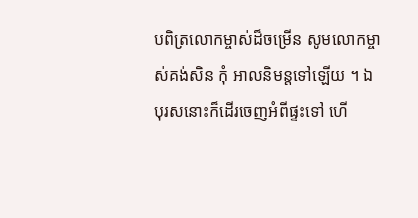បពិត្រលោកម្ចាស់ដ៏ចម្រើន សូមលោកម្ចាស់គង់សិន កុំ អាលនិមន្តទៅឡើយ ។ ឯបុរសនោះក៏ដើរចេញអំពីផ្ទះទៅ ហើ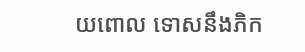យពោល ទោសនឹងភិក